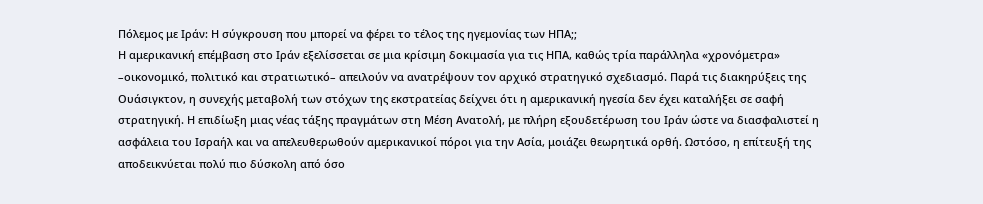Πόλεμος με Ιράν: Η σύγκρουση που μπορεί να φέρει το τέλος της ηγεμονίας των ΗΠΑ;;
Η αμερικανική επέμβαση στο Ιράν εξελίσσεται σε μια κρίσιμη δοκιμασία για τις ΗΠΑ, καθώς τρία παράλληλα «χρονόμετρα» –οικονομικό, πολιτικό και στρατιωτικό– απειλούν να ανατρέψουν τον αρχικό στρατηγικό σχεδιασμό. Παρά τις διακηρύξεις της Ουάσιγκτον, η συνεχής μεταβολή των στόχων της εκστρατείας δείχνει ότι η αμερικανική ηγεσία δεν έχει καταλήξει σε σαφή στρατηγική. Η επιδίωξη μιας νέας τάξης πραγμάτων στη Μέση Ανατολή, με πλήρη εξουδετέρωση του Ιράν ώστε να διασφαλιστεί η ασφάλεια του Ισραήλ και να απελευθερωθούν αμερικανικοί πόροι για την Ασία, μοιάζει θεωρητικά ορθή. Ωστόσο, η επίτευξή της αποδεικνύεται πολύ πιο δύσκολη από όσο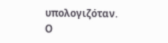υπολογιζόταν.
Ο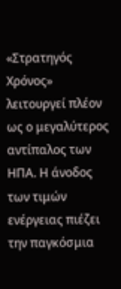«Στρατηγός Χρόνος» λειτουργεί πλέον ως ο μεγαλύτερος αντίπαλος των ΗΠΑ. Η άνοδος των τιμών ενέργειας πιέζει την παγκόσμια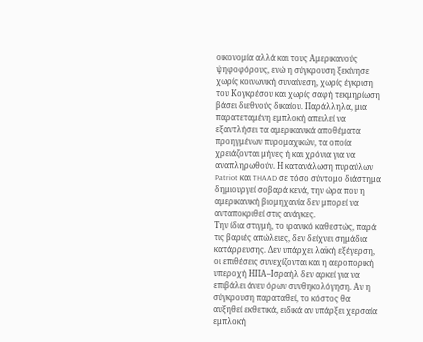οικονομία αλλά και τους Αμερικανούς ψηφοφόρους, ενώ η σύγκρουση ξεκίνησε χωρίς κοινωνική συναίνεση, χωρίς έγκριση του Κογκρέσου και χωρίς σαφή τεκμηρίωση βάσει διεθνούς δικαίου. Παράλληλα, μια παρατεταμένη εμπλοκή απειλεί να εξαντλήσει τα αμερικανικά αποθέματα προηγμένων πυρομαχικών, τα οποία χρειάζονται μήνες ή και χρόνια για να αναπληρωθούν. Η κατανάλωση πυραύλων Patriot και THAAD σε τόσο σύντομο διάστημα δημιουργεί σοβαρά κενά, την ώρα που η αμερικανική βιομηχανία δεν μπορεί να ανταποκριθεί στις ανάγκες.
Την ίδια στιγμή, το ιρανικό καθεστώς, παρά τις βαριές απώλειες, δεν δείχνει σημάδια κατάρρευσης. Δεν υπάρχει λαϊκή εξέγερση, οι επιθέσεις συνεχίζονται και η αεροπορική υπεροχή ΗΠΑ–Ισραήλ δεν αρκεί για να επιβάλει άνευ όρων συνθηκολόγηση. Αν η σύγκρουση παραταθεί, το κόστος θα αυξηθεί εκθετικά, ειδικά αν υπάρξει χερσαία εμπλοκή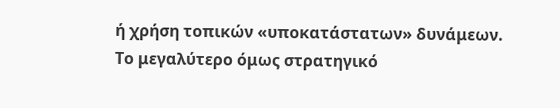ή χρήση τοπικών «υποκατάστατων» δυνάμεων.
Το μεγαλύτερο όμως στρατηγικό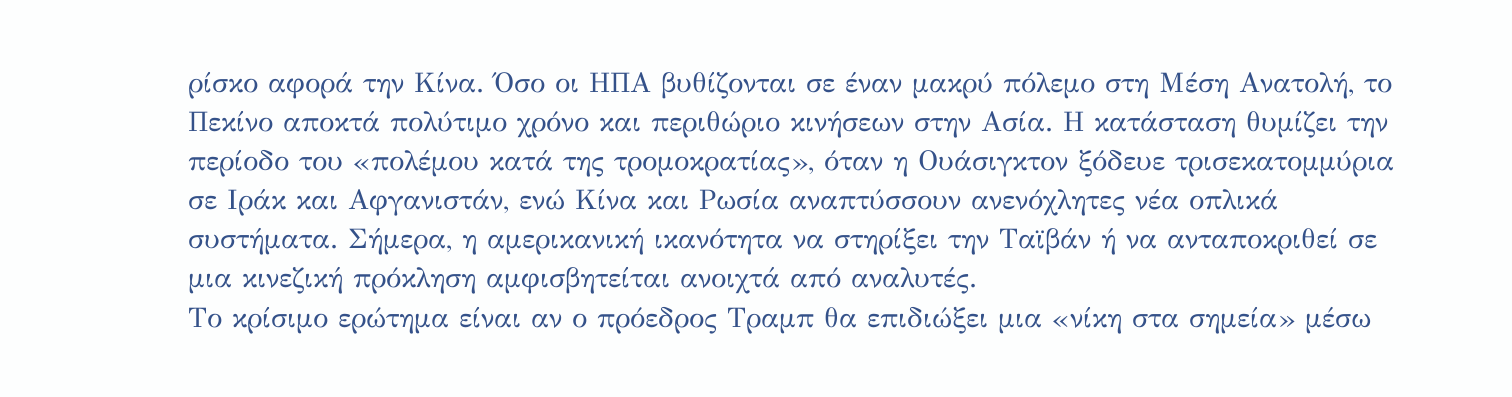ρίσκο αφορά την Κίνα. Όσο οι ΗΠΑ βυθίζονται σε έναν μακρύ πόλεμο στη Μέση Ανατολή, το Πεκίνο αποκτά πολύτιμο χρόνο και περιθώριο κινήσεων στην Ασία. Η κατάσταση θυμίζει την περίοδο του «πολέμου κατά της τρομοκρατίας», όταν η Ουάσιγκτον ξόδευε τρισεκατομμύρια σε Ιράκ και Αφγανιστάν, ενώ Κίνα και Ρωσία αναπτύσσουν ανενόχλητες νέα οπλικά συστήματα. Σήμερα, η αμερικανική ικανότητα να στηρίξει την Ταϊβάν ή να ανταποκριθεί σε μια κινεζική πρόκληση αμφισβητείται ανοιχτά από αναλυτές.
Το κρίσιμο ερώτημα είναι αν ο πρόεδρος Τραμπ θα επιδιώξει μια «νίκη στα σημεία» μέσω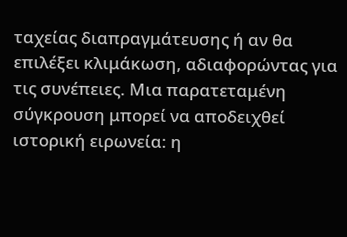ταχείας διαπραγμάτευσης ή αν θα επιλέξει κλιμάκωση, αδιαφορώντας για τις συνέπειες. Μια παρατεταμένη σύγκρουση μπορεί να αποδειχθεί ιστορική ειρωνεία: η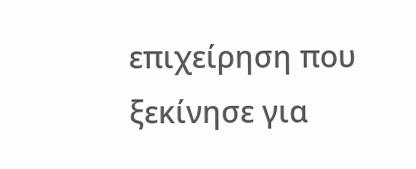επιχείρηση που ξεκίνησε για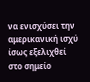να ενισχύσει την αμερικανική ισχύ ίσως εξελιχθεί στο σημείο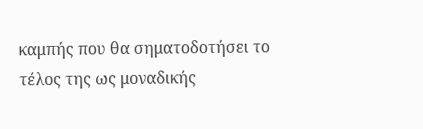καμπής που θα σηματοδοτήσει το τέλος της ως μοναδικής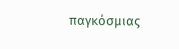παγκόσμιας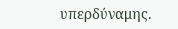υπερδύναμης.